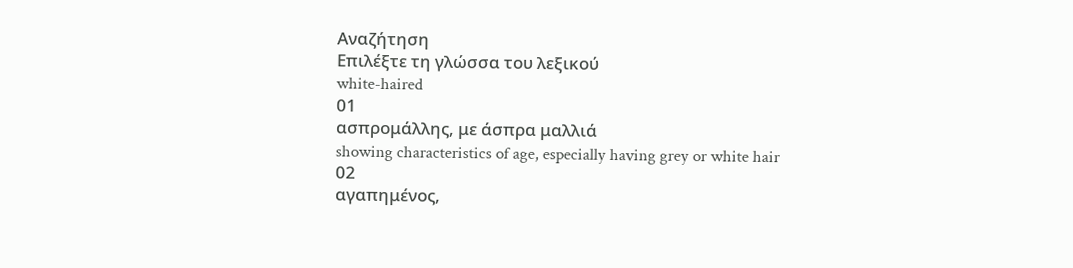Αναζήτηση
Επιλέξτε τη γλώσσα του λεξικού
white-haired
01
ασπρομάλλης, με άσπρα μαλλιά
showing characteristics of age, especially having grey or white hair
02
αγαπημένος,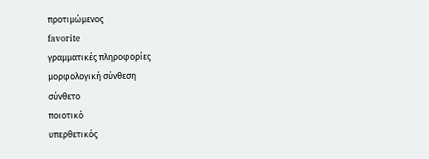προτιμώμενος
favorite
γραμματικές πληροφορίες
μορφολογική σύνθεση
σύνθετο
ποιοτικό
υπερθετικός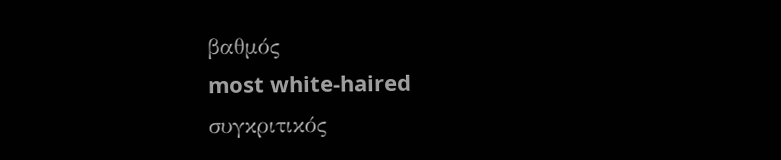βαθμός
most white-haired
συγκριτικός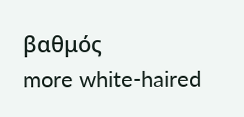βαθμός
more white-haired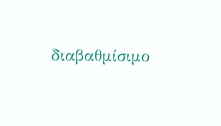διαβαθμίσιμο